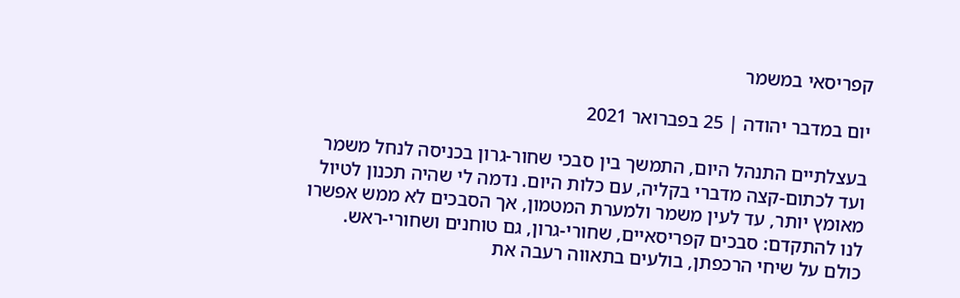קפריסאי במשמר

יום במדבר יהודה | 25 בפברואר 2021

בעצלתיים התנהל היום, התמשך בין סבכי שחור-גרון בכניסה לנחל משמר ועד לכתום-קצה מדברי בקליה, עם כלות היום. נדמה לי שהיה תכנון לטיול מאומץ יותר, עד לעין משמר ולמערת המטמון, אך הסבכים לא ממש אפשרו לנו להתקדם: סבכים קפריסאיים, שחורי-גרון, גם טוחנים ושחורי-ראש. כולם על שיחי הרכפתן, בולעים בתאווה רעבה את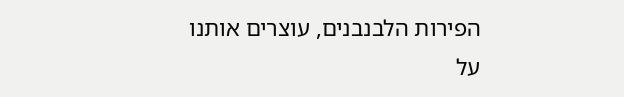הפירות הלבנבנים, עוצרים אותנו על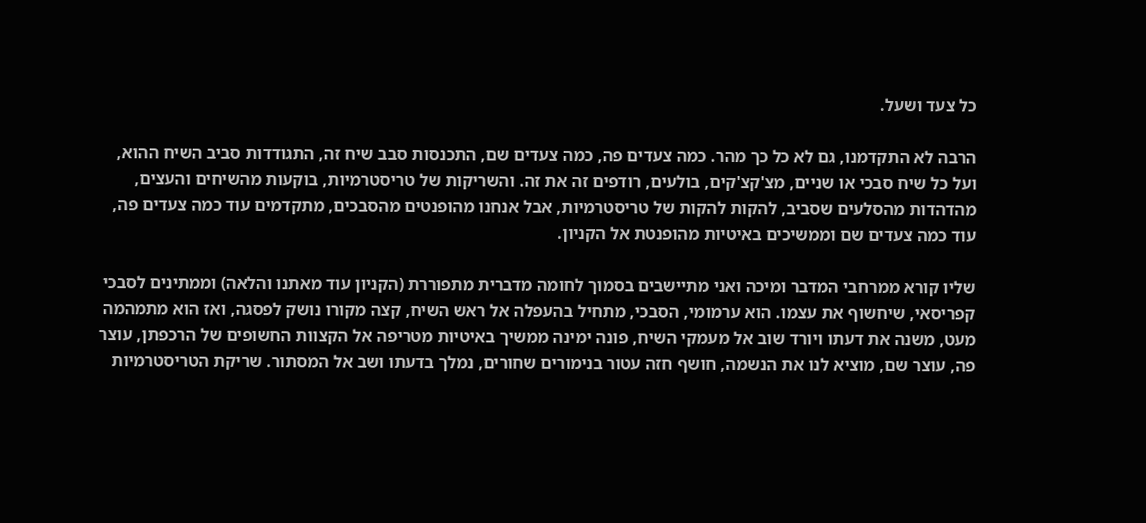כל צעד ושעל.

הרבה לא התקדמנו, גם לא כל כך מהר. כמה צעדים פה, כמה צעדים שם, התכנסות סבב שיח זה, התגודדות סביב השיח ההוא, ועל כל שיח סבכי או שניים, מצ'קצ'קים, בולעים, רודפים זה את זה. והשריקות של טריסטרמיות, בוקעות מהשיחים והעצים, מהדהדות מהסלעים שסביב, להקות להקות של טריסטרמיות, אבל אנחנו מהופנטים מהסבכים, מתקדמים עוד כמה צעדים פה, עוד כמה צעדים שם וממשיכים באיטיות מהופנטת אל הקניון.

שליו קורא ממרחבי המדבר ומיכה ואני מתיישבים בסמוך לחומה מדברית מתפוררת (הקניון עוד מאתנו והלאה) וממתינים לסבכי קפריסאי, שיחשוף את עצמו. הוא ערמומי, הסבכי, מתחיל בהעפלה אל ראש השיח, קצה מקורו נושק לפסגה, ואז הוא מתמהמה מעט, משנה את דעתו ויורד שוב אל מעמקי השיח, פונה ימינה ממשיך באיטיות מטריפה אל הקצוות החשופים של הרכפתן, עוצר פה, עוצר שם, מוציא לנו את הנשמה, חושף חזה עטור בנימורים שחורים, נמלך בדעתו ושב אל המסתור. שריקת הטריסטרמיות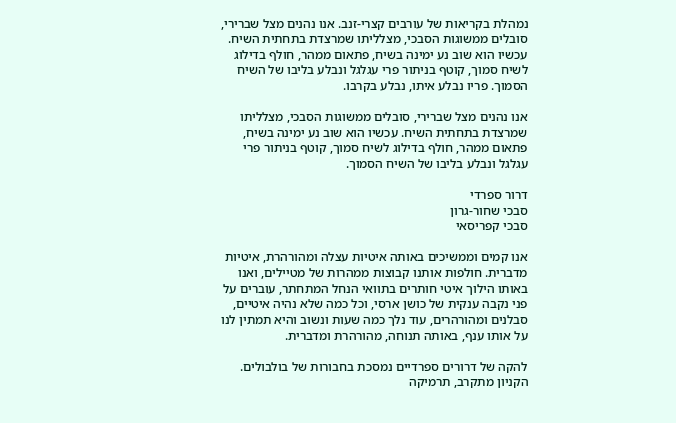נמהלת בקריאות של עורבים קצרי-זנב. אנו נהנים מצל שברירי, סובלים ממשוגות הסבכי, מצלליתו שמרצדת בתחתית השיח. עכשיו הוא שוב נע ימינה בשיח, פתאום ממהר, חולף בדילוג לשיח סמוך, קוטף בניתור פרי עגלגל ונבלע בליבו של השיח הסמוך. פריו נבלע איתו, נבלע בקרבו.

אנו נהנים מצל שברירי, סובלים ממשוגות הסבכי, מצלליתו שמרצדת בתחתית השיח. עכשיו הוא שוב נע ימינה בשיח, פתאום ממהר, חולף בדילוג לשיח סמוך, קוטף בניתור פרי עגלגל ונבלע בליבו של השיח הסמוך.

דרור ספרדי
סבכי שחור-גרון
סבכי קפריסאי

אנו קמים וממשיכים באותה איטיות עצלה ומהורהרת, איטיות מדברית. חולפות אותנו קבוצות ממהרות של מטיילים, ואנו באותו הילוך איטי חותרים בתוואי הנחל המתחתר, עוברים על פני נקבה ענקית של כושן ארסי, וכל כמה שלא נהיה איטיים, סבלנים ומהורהרים, עוד נלך כמה שעות ונשוב והיא תמתין לנו על אותו ענף, באותה תנוחה, מהורהרת ומדברית.

להקה של דרורים ספרדיים נמסכת בחבורות של בולבולים. הקניון מתקרב, תרמיקה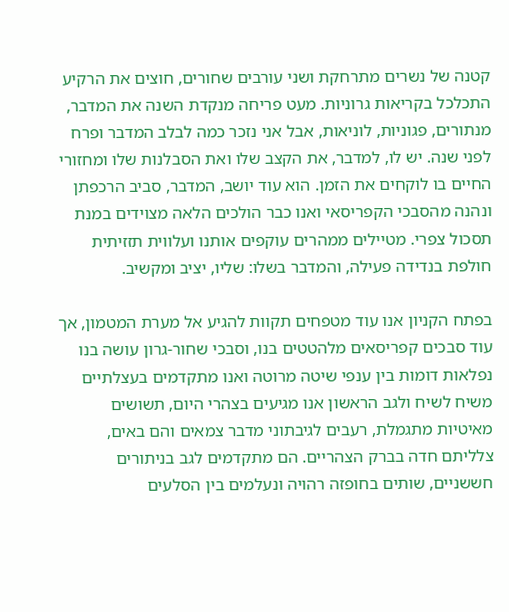קטנה של נשרים מתרחקת ושני עורבים שחורים, חוצים את הרקיע התכלכל בקריאות גרוניות. מעט פריחה מנקדת השנה את המדבר, מנתורים, פגוניות, לוניאות, אבל אני נזכר כמה לבלב המדבר ופרח לפני שנה. יש לו, למדבר, את הקצב שלו ואת הסבלנות שלו ומחזורי החיים בו לוקחים את הזמן. הוא עוד יושב, המדבר, סביב הרכפתן ונהנה מהסבכי הקפריסאי ואנו כבר הולכים הלאה מצוידים במנת תסכול צפרי. מטיילים ממהרים עוקפים אותנו ועלווית תזזיתית חולפת בנדידה פעילה, והמדבר בשלו: שליו, יציב ומקשיב.

בפתח הקניון אנו עוד מטפחים תקוות להגיע אל מערת המטמון, אך עוד סבכים קפריסאים מלהטטים בנו, וסבכי שחור-גרון עושה בנו נפלאות דומות בין ענפי שיטה מרוטה ואנו מתקדמים בעצלתיים משיח לשיח ולגב הראשון אנו מגיעים בצהרי היום, תשושים מאיטיות מתגמלת, רעבים לגיבתוני מדבר צמאים והם באים, צלליתם חדה בברק הצהריים. הם מתקדמים לגב בניתורים חששניים, שותים בחופזה רהויה ונעלמים בין הסלעים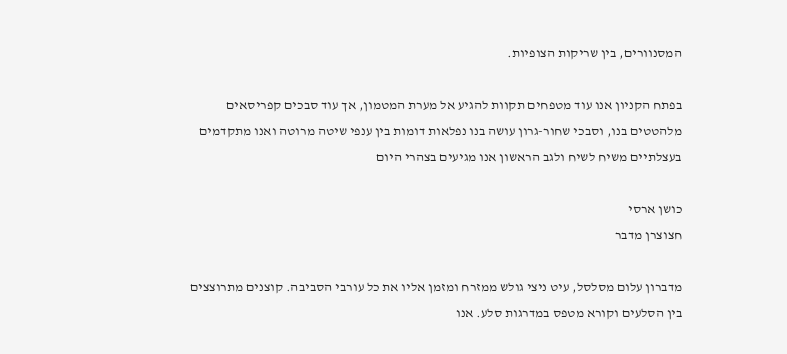המסנוורים, בין שריקות הצופיות.

בפתח הקניון אנו עוד מטפחים תקוות להגיע אל מערת המטמון, אך עוד סבכים קפריסאים מלהטטים בנו, וסבכי שחור-גרון עושה בנו נפלאות דומות בין ענפי שיטה מרוטה ואנו מתקדמים בעצלתיים משיח לשיח ולגב הראשון אנו מגיעים בצהרי היום

כושן ארסי
חצוצרן מדבר

מדברון עלום מסלסל, עיט ניצי גולש ממזרח ומזמן אליו את כל עורבי הסביבה. קוצנים מתרוצצים בין הסלעים וקורא מטפס במדרגות סלע. אנו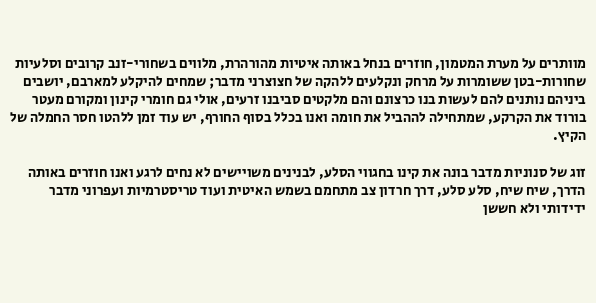מוותרים על מערת המטמון, חוזרים בנחל באותה איטיות מהורהרת, מלווים בשחורי-זנב קרובים וסלעיות שחורות-בטן ששומרות על מרחק ונקלעים ללהקה של חצוצרני מדבר; שמחים להיקלע למארבם, יושבים ביניהם נותנים להם לעשות בנו כרצונם והם מלקטים סביבנו זרעים, אולי גם חומרי קינון ומקורם מעטר בורוד את הקרקע, שמתחילה לההביל את חומה ואנו בכלל בסוף החורף, יש עוד זמן ללהטו חסר החמלה של הקיץ.

זוג של סנוניות מדבר בונה את קינו בחגווי הסלע, לבנינים משויישים לא נחים לרגע ואנו חוזרים באותה הדרך, שיח שיח, סלע סלע, דרך חרדון צב מתחמם בשמש האיטית ועוד טריסטרמיות ועפרוני מדבר ידידותי ולא חששן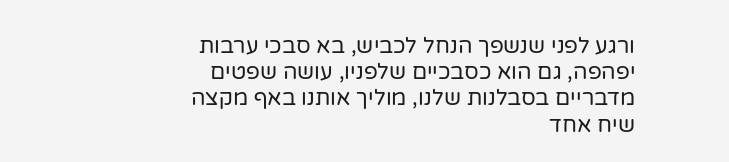ורגע לפני שנשפך הנחל לכביש, בא סבכי ערבות יפהפה, גם הוא כסבכיים שלפניו, עושה שפטים מדבריים בסבלנות שלנו, מוליך אותנו באף מקצה שיח אחד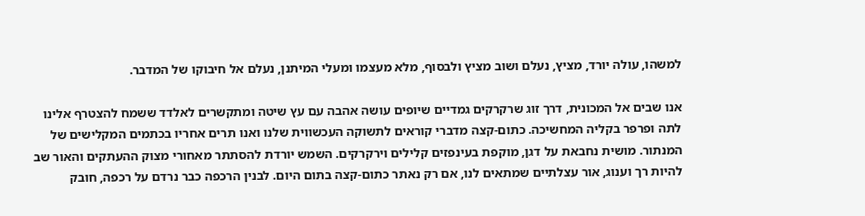למשהו, עולה יורד, מציץ, נעלם ושוב מציץ ולבסוף, מלא מעצמו ומעלי המיתנן, נעלם אל חיבוקו של המדבר.

אנו שבים אל המכונית, דרך זוג שרקרקים גמדיים שיופים עושה אהבה עם עץ שיטה ומתקשרים לאלדד ששמח להצטרף אלינו לתה ופרפר בקליה המחשיכה. כתום-קצה מדברי קוראים לתשוקה העכשווית שלנו ואנו תרים אחריו בכתמים המקלישים של המנתור. מושית נחבאת על דגן, מוקפת בעינפזים קלילים וירקרקים. השמש יורדת להסתתר מאחורי מצוק ההעתקים והאור שב להיות רך וענוג, אור עצלתיים שמתאים לנו, אם רק נאתר כתום-קצה בתום היום. לבנין הרכפה כבר נרדם על רכפה, חובק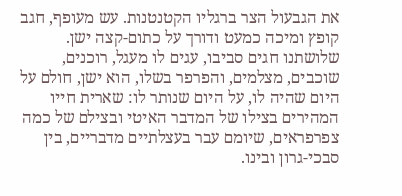את הגבעול הצר ברגליו הקטנטנות. עש מעופף, חגב קופץ ומיכה כמעט ודורך על כתום-קצה ישן. שלושתנו חגים סביבו, עגים לו מעגל, רוכנים, שוכבים, מצלמים, והפרפר בשלו, הוא ישן, חולם על היום שהיה לו, על היום שנותר לו: שארית חייו המהירים בצילו של המדבר האיטי ובצילם של כמה צפרפראים, שיומם עבר בעצלתיים מדבריים, בין סבכי-גרון ובינו.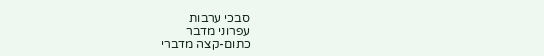סבכי ערבות
עפרוני מדבר
כתום-קצה מדברי